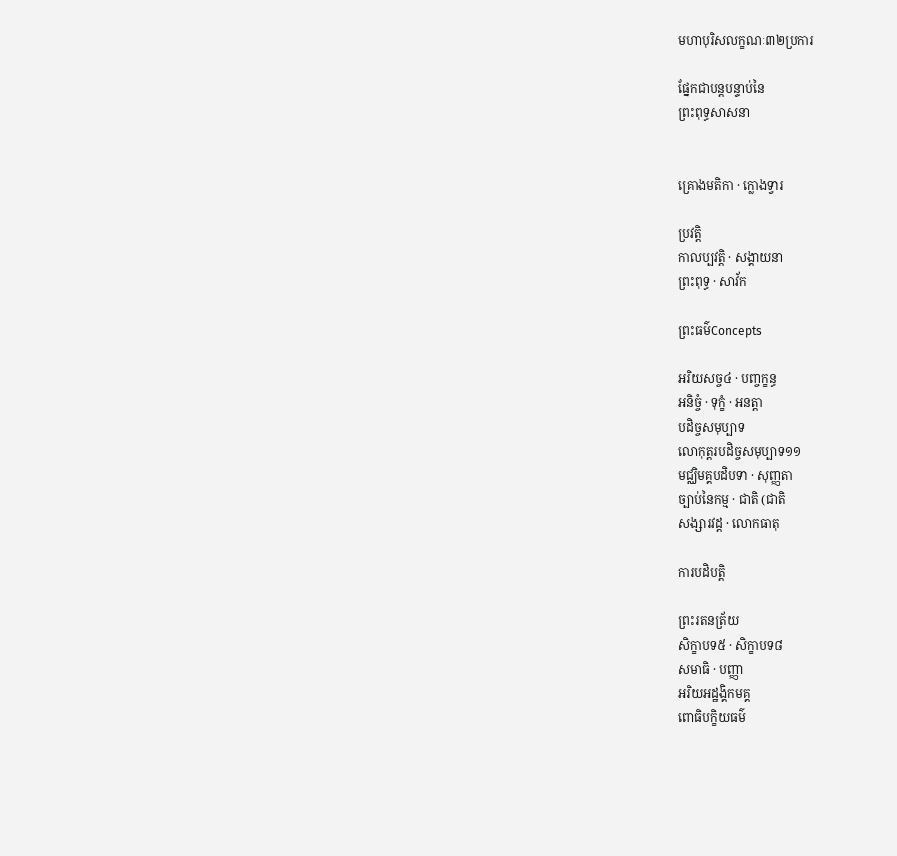មហាបុរិសលក្ខណៈ៣២ប្រការ

ផ្នែកជាបន្តបន្ទាប់នៃ
ព្រះពុទ្ធសាសនា


គ្រោងមតិកា · ក្លោងទ្វារ

ប្រវត្តិ
កាលប្បវត្តិ · សង្គាយនា
ព្រះពុទ្ធ · សាវ័ក

ព្រះធម៌Concepts

អរិយសច្ច៤ · បញ្ចក្ខន្ធ
អនិច្ចំ · ទុក្ខំ · អនត្តា
បដិច្ចសមុប្បាទ
លោកុត្តរបដិច្ចសមុប្បាទ១១
មជ្ឈិមគ្គបដិបទា · សុញ្ញតា
ច្បាប់នៃកម្ម · ជាតិ (ជាតិ
សង្សារវដ្ត · លោកធាតុ

ការបដិបត្តិ

ព្រះរតនត្រ័យ
សិក្ខាបទ៥ · សិក្ខាបទ៨
សមាធិ · បញ្ញា
អរិយអដ្ឋង្គិកមគ្គ
ពោធិបក្ខិយធម៌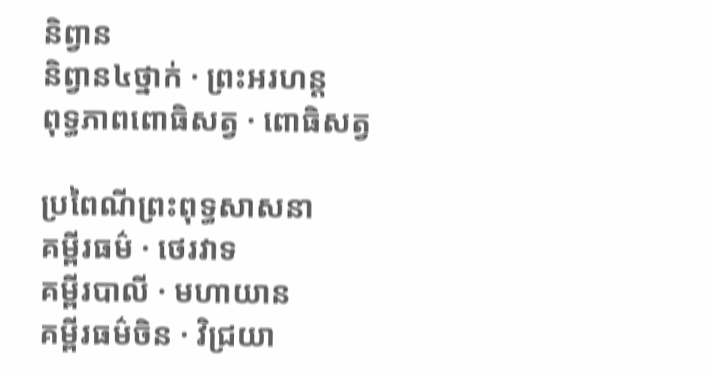និព្វាន
និព្វាន៤ថ្នាក់ · ព្រះអរហន្ត
ពុទ្ធភាពពោធិសត្វ · ពោធិសត្វ

ប្រពៃណីព្រះពុទ្ធសាសនា
គម្ពីរធម៌ · ថេរវាទ
គម្ពីរបាលី · មហាយាន
គម្ពីរធម៌ចិន · វិជ្រយា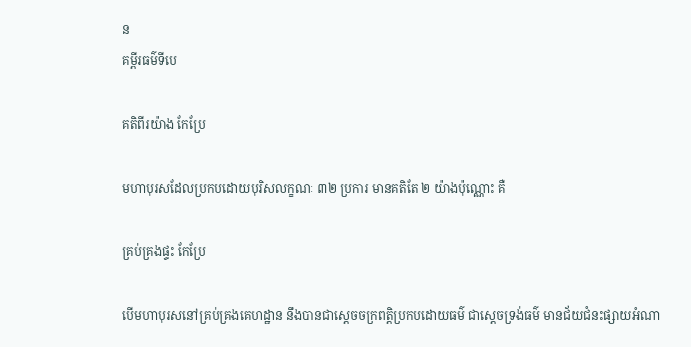ន
គម្ពីរធម៌ទីបេ

គតិពីរយ៉ាង កែប្រែ

មហាបុរសដែលប្រកបដោយបុរិសលក្ខណៈ ៣២ ប្រការ មានគតិតែ ២ យ៉ាងប៉ុណ្ណោះ គឺ

គ្រប់គ្រងផ្ទះ កែប្រែ

បើមហាបុរសនៅគ្រប់គ្រងគេហដ្ឋាន នឹងបានជាស្តេចចក្រពត្តិប្រកបដោយធម៌ ជាស្តេចទ្រង់ធម៌ មានជ័យជំនះផ្សាយអំណា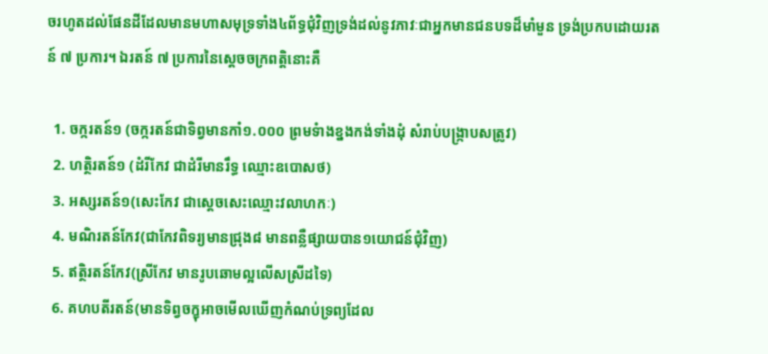ចរហូតដល់ផែនដីដែលមានមហាសមុទ្រទាំង៤ព័ទ្ធជុំវិញទ្រង់ដល់នូវភាវៈជាអ្នកមានជនបទដ៏មាំមួន ទ្រង់ប្រកបដោយរតន៍ ៧ ប្រការ។ ឯរតន៍ ៧ ប្រការនៃស្តេចចក្រពត្តិនោះគឺ

  1. ចក្ករតន៍១ (ចក្ករតន៍ជាទិព្វមានកាំ១.០០០ ព្រមទំាងខ្នងកង់ទាំងដុំ សំរាប់បង្រ្កាបសត្រូវ)
  2. ហត្ថិរតន៍១ (ដំរីកែវ ជាដំរីមានរឹទ្ធ ឈ្មោះឧបោសថ)
  3. អស្សរតន៍១(សេះកែវ ជាស្តេចសេះឈ្មោះវលាហកៈ)
  4. មណិរតន៍កែវ(ជាកែវពិទរ្យមានជ្រុង៨ មានពន្លឺផ្សាយបាន១យោជន៍ជុំវិញ)
  5. ឥត្ថិរតន៍កែវ(ស្រីកែវ មានរូបឆោមល្អលើសស្រីដទៃ)
  6. គហបតីរតន៍(មានទិព្វចក្ខុអាចមើលឃើញកំណប់ទ្រព្យដែល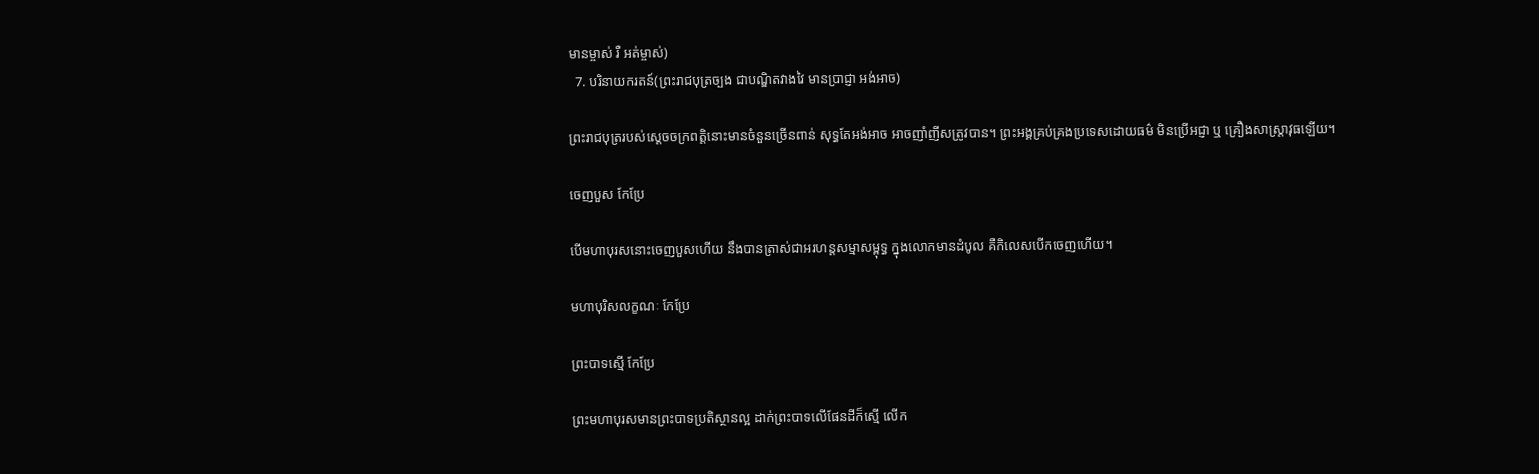មានម្ចាស់ រឺ អត់ម្ចាស់)
  7. បរិនាយករតន៍(ព្រះរាជបុត្រច្បង ជាបណ្ឌិតវាងវៃ មានប្រាជ្ញា អង់អាច)

ព្រះរាជបុត្ររបស់ស្តេចចក្រពត្តិនោះមានចំនួនច្រើនពាន់ សុទ្ធតែអង់អាច អាចញាំញីសត្រូវបាន។ ព្រះអង្គគ្រប់គ្រងប្រទេសដោយធម៌ មិនប្រើអជ្ញា ឬ គ្រឿងសាស្ត្រាវុធឡើយ។

ចេញបួស កែប្រែ

បើមហាបុរសនោះចេញបួសហើយ នឹងបានត្រាស់ជាអរហន្តសម្មាសម្ពុទ្ធ ក្នុងលោកមានដំបូល គឺកិលេសបើកចេញហើយ។

មហាបុរិសលក្ខណៈ កែប្រែ

ព្រះបាទស្មើ កែប្រែ

ព្រះមហាបុរសមានព្រះបាទប្រតិស្ថានល្អ ដាក់ព្រះបាទលើផែនដីក៏ស្មើ លើក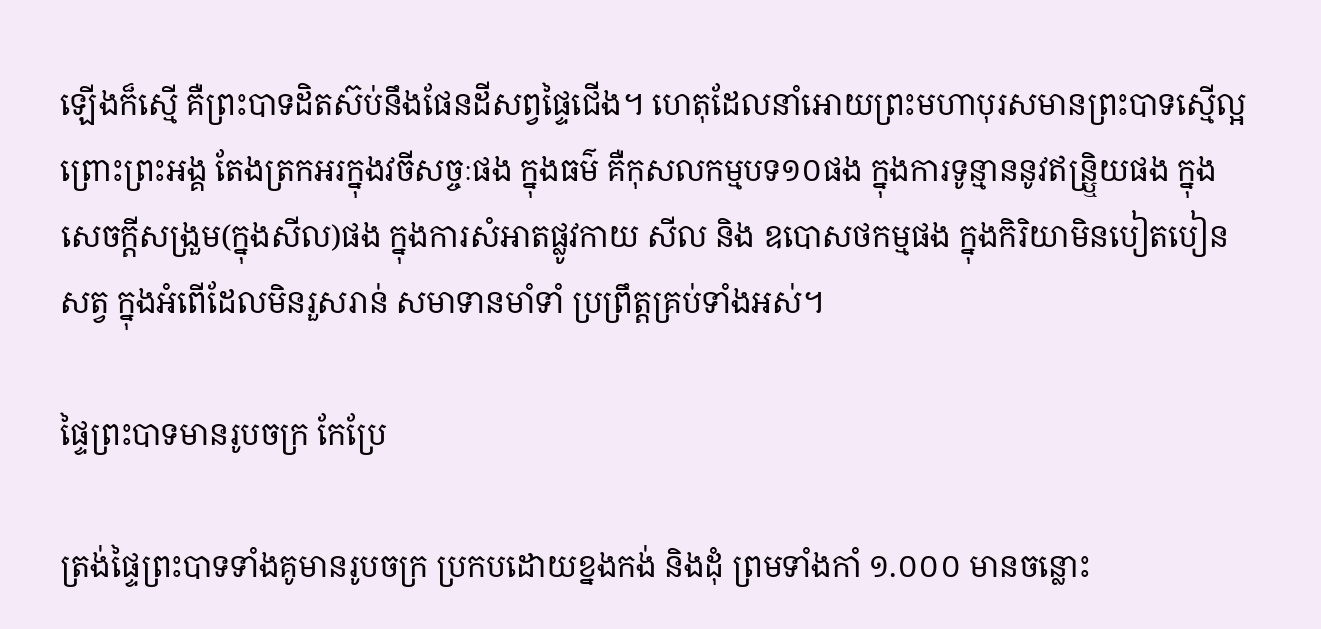ឡើងក៏ស្មើ គឺព្រះបាទដិតស៊ប់នឹងផែនដីសព្វផ្ទៃជើង។ ហេតុដែលនាំអោយព្រះមហាបុរសមានព្រះបាទស្មើល្អ ព្រោះព្រះអង្គ តែងត្រកអរក្នុងវចីសច្ចៈផង ក្នុងធម៌ គឺកុសលកម្មបទ១០ផង ក្នុងការទូន្មាននូវឥន្រ្ឬិយផង ក្នុងសេចក្តីសង្រួម(ក្នុងសីល)ផង ក្នុងការសំអាតផ្លូវកាយ សីល និង ឧបោសថកម្មផង ក្នុងកិរិយាមិនបៀតបៀនសត្វ ក្នុងអំពើដែលមិនរួសរាន់ សមាទានមាំទាំ ប្រព្រឹត្តគ្រប់ទាំងអស់។

ផ្ទៃព្រះបាទមានរូបចក្រ កែប្រែ

ត្រង់ផ្ទៃព្រះបាទទាំងគូមានរូបចក្រ ប្រកបដោយខ្នងកង់ និងដុំ ព្រមទាំងកាំ ១.០០០ មានចន្លោះ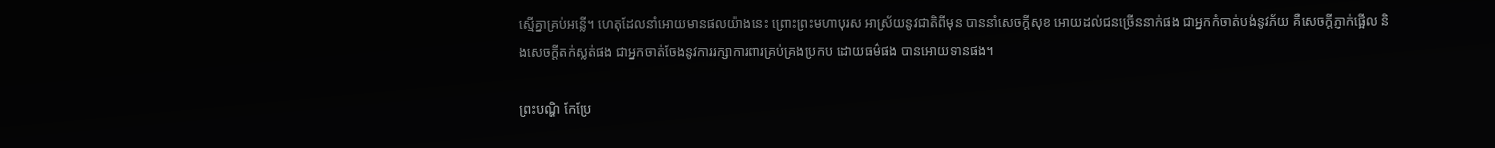ស្មើគ្នាគ្រប់អន្លើ។ ហេតុដែលនាំអោយមានផលយ៉ាងនេះ ព្រោះព្រះមហាបុរស អាស្រ័យនូវជាតិពីមុន បាននាំសេចក្តីសុខ អោយដល់ជនច្រើននាក់ផង ជាអ្នកកំចាត់បង់នូវភ័យ គឺសេចក្តីភ្ញាក់ផ្អើល និងសេចក្តីតក់ស្លត់ផង ជាអ្នកចាត់ចែងនូវការរក្សាការពារគ្រប់គ្រងប្រកប ដោយធម៌ផង បានអោយទានផង។

ព្រះបណ្ហិ កែប្រែ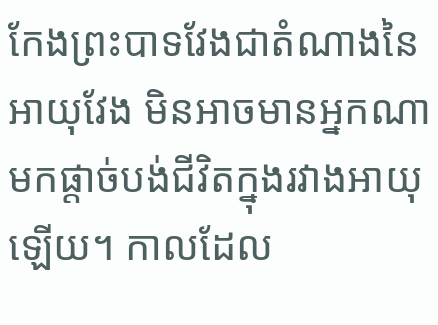កែងព្រះបាទវែងជាតំណាងនៃអាយុវែង មិនអាចមានអ្នកណាមកផ្តាច់បង់ជីវិតក្នុងរវាងអាយុឡើយ។ កាលដែល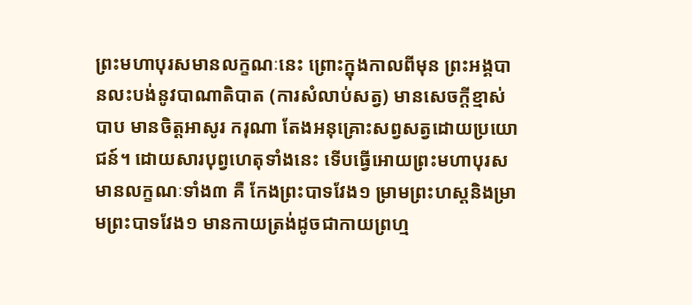ព្រះមហាបុរសមានលក្ខណៈនេះ ព្រោះក្នុងកាលពីមុន ព្រះអង្គបានលះបង់នូវបាណាតិបាត (ការសំលាប់សត្វ) មានសេចក្តីខ្មាស់បាប មានចិត្តអាសូរ ករុណា តែងអនុគ្រោះសព្វសត្វដោយប្រយោជន៍។ ដោយសារបុព្វហេតុទាំងនេះ ទើបធ្វើអោយព្រះមហាបុរសមានលក្ខណៈទាំង៣ គឺ កែងព្រះបាទវែង១ ម្រាមព្រះហស្តនិងម្រាមព្រះបាទវែង១ មានកាយត្រង់ដូចជាកាយព្រហ្ម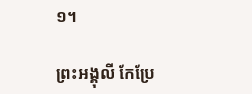១។

ព្រះអង្គុលី កែប្រែ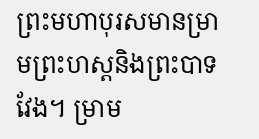ព្រះមហាបុរសមានម្រាមព្រះហស្តនិងព្រះបាទវែង។ ម្រាម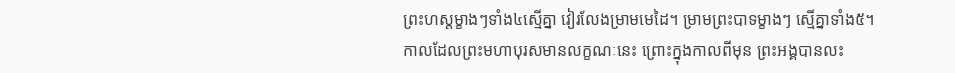ព្រះហស្តម្ខាងៗទាំង៤ស្មើគ្នា វៀរលែងម្រាមមេដៃ។ ម្រាមព្រះបាទម្ខាងៗ ស្មើគ្នាទាំង៥។
កាលដែលព្រះមហាបុរសមានលក្ខណៈនេះ ព្រោះក្នុងកាលពីមុន ព្រះអង្គបានលះ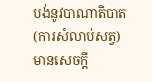បង់នូវបាណាតិបាត (ការសំលាប់សត្វ) មានសេចក្តី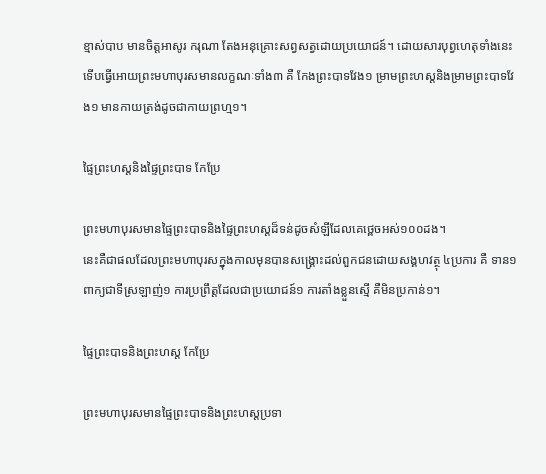ខ្មាស់បាប មានចិត្តអាសូរ ករុណា តែងអនុគ្រោះសព្វសត្វដោយប្រយោជន៍។ ដោយសារបុព្វហេតុទាំងនេះ ទើបធ្វើអោយព្រះមហាបុរសមានលក្ខណៈទាំង៣ គឺ កែងព្រះបាទវែង១ ម្រាមព្រះហស្តនិងម្រាមព្រះបាទវែង១ មានកាយត្រង់ដូចជាកាយព្រហ្ម១។

ផ្ទៃព្រះហស្តនិងផ្ទៃព្រះបាទ កែប្រែ

ព្រះមហាបុរសមានផ្ទៃព្រះបាទនិងផ្ទៃព្រះហស្តដ៏ទន់ដូចសំឡីដែលគេថ្ពេចអស់១០០ដង។
នេះគឺជាផលដែលព្រះមហាបុរសក្នុងកាលមុនបានសង្រ្គោះដល់ពួកជនដោយសង្គហវត្ថុ ៤ប្រការ គឺ ទាន១ ពាក្យជាទីស្រឡាញ់១ ការប្រព្រឹត្តដែលជាប្រយោជន៍១ ការតាំងខ្លួនស្មើ គឺមិនប្រកាន់១។

ផ្ទៃព្រះបាទនិងព្រះហស្ត កែប្រែ

ព្រះមហាបុរសមានផ្ទៃព្រះបាទនិងព្រះហស្តប្រទា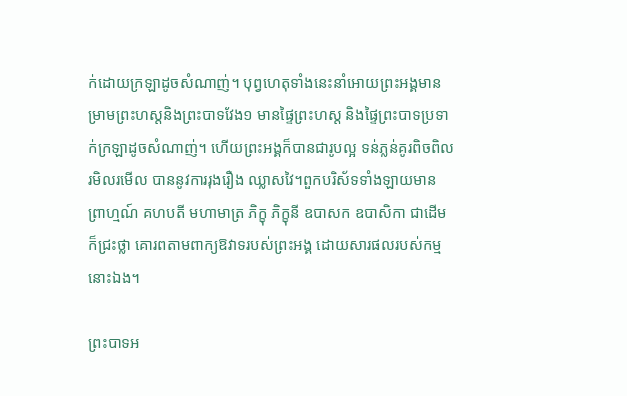ក់ដោយក្រឡាដូចសំណាញ់។ បុព្វហេតុទាំងនេះនាំអោយព្រះអង្គមានម្រាមព្រះហស្តនិងព្រះបាទវែង១ មានផ្ទៃព្រះហស្ត និងផ្ទៃព្រះបាទប្រទាក់ក្រឡាដូចសំណាញ់។ ហើយព្រះអង្គក៏បានជារូបល្អ ទន់ភ្លន់គូរពិចពិល រមិលរមើល បាននូវការរុងរឿង ឈ្លាសវៃ។ពួកបរិស័ទទាំងឡាយមាន ព្រាហ្មណ៍ គហបតី មហាមាត្រ ភិក្ខុ ភិក្ខុនី ឧបាសក ឧបាសិកា ជាដើម ក៏ជ្រះថ្លា គោរពតាមពាក្យឱវាទរបស់ព្រះអង្គ ដោយសារផលរបស់កម្មនោះឯង។

ព្រះបាទអ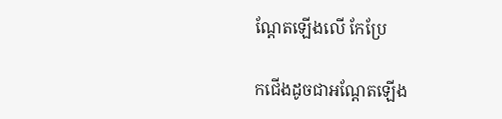ណ្តែតឡើងលើ កែប្រែ

កជើងដូចជាអណ្តែតឡើង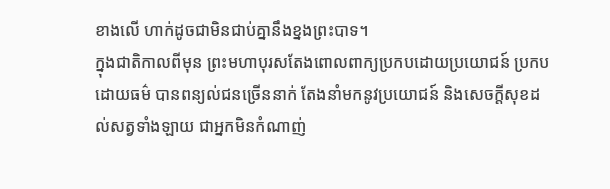ខាងលើ ហាក់ដូចជាមិនជាប់គ្នានឹងខ្នងព្រះបាទ។
ក្នុងជាតិកាលពីមុន ព្រះមហាបុរសតែងពោលពាក្យប្រកបដោយប្រយោជន៍ ប្រកបដោយធម៌ បានពន្យល់ជនច្រើននាក់ តែងនាំមកនូវប្រយោជន៍ និងសេចក្តីសុខដល់សត្វទាំងឡាយ ជាអ្នកមិនកំណាញ់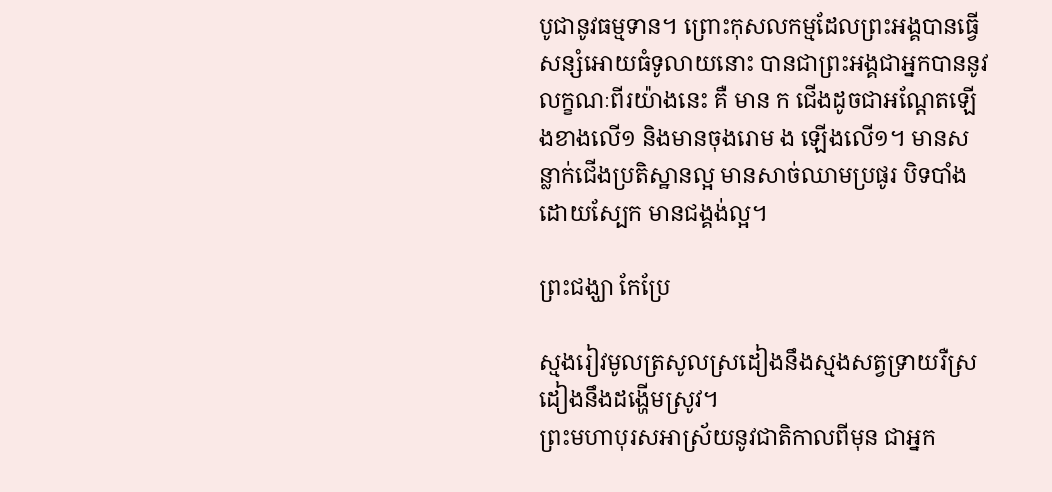បូជានូវធម្មទាន។ ព្រោះកុសលកម្មដែលព្រះអង្គបានធ្វើ សន្សំអោយធំទូលាយនោះ បានជាព្រះអង្គជាអ្នកបាននូវលក្ខណៈពីរយ៉ាងនេះ គឺ មាន ក ជើងដូចជាអណ្តែតឡើងខាងលើ១ និងមានចុងរោម ង ឡើងលើ១។ មានសន្លាក់ជើងប្រតិស្ឋានល្អ មានសាច់ឈាមប្រផូរ បិទបាំងដោយស្បែក មានជង្គង់ល្អ។

ព្រះជង្ឃា កែប្រែ

ស្មងរៀវមូលត្រសូលស្រដៀងនឹងស្មងសត្វទ្រាយរឺស្រដៀងនឹងដង្ហើមស្រូវ។
ព្រះមហាបុរសអាស្រ័យនូវជាតិកាលពីមុន ជាអ្នក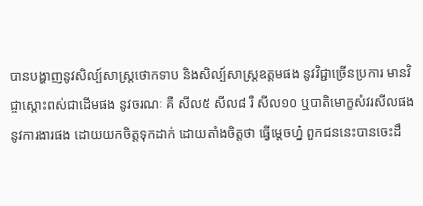បានបង្ហាញនូវសិល្ប៍សាស្ត្រថោកទាប និងសិល្ប៍សាស្ត្រឧត្តមផង នូវវិជ្ជាច្រើនប្រការ មានវិជ្ចាស្តោះពស់ជាដើមផង នូវចរណៈ គឺ សីល៥ សីល៨ រឺ សីល១០ ឬបាតិមោក្ខសំវរសីលផង នូវការងារផង ដោយយកចិត្តទុកដាក់ ដោយតាំងចិត្តថា ធ្វើម្តេចហ្ន៎ ពួកជននេះបានចេះដឹ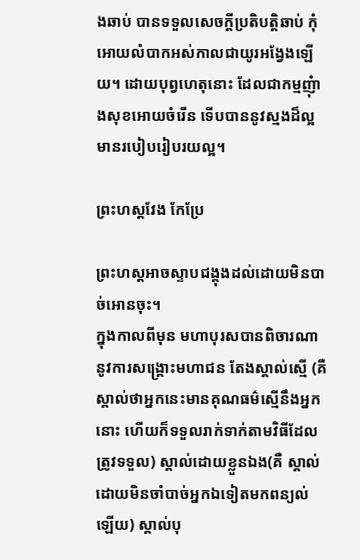ងឆាប់ បានទទួលសេចក្តីប្រតិបត្តិឆាប់ កុំអោយលំបាកអស់កាលជាយូរអង្វែងឡើយ។ ដោយបុព្វហេតុនោះ ដែលជាកម្មញុំាងសុខអោយចំរើន ទើបបាននូវស្មងដ៏ល្អ មានរបៀបរៀបរយល្អ។

ព្រះហស្តវែង កែប្រែ

ព្រះហស្តអាចស្ទាបជង្គុងដល់ដោយមិនបាច់អោនចុះ។
ក្នុងកាលពីមុន មហាបុរសបានពិចារណានូវការសង្គ្រោះមហាជន តែងស្គាល់ស្មើ (គឺស្គាល់ថាអ្នកនេះមានគុណធម៌ស្មើនឹងអ្នកនោះ ហើយក៏ទទួលរាក់ទាក់តាមវិធីដែលត្រូវទទួល) ស្គាល់ដោយខ្លួនឯង(គឺ ស្គាល់ដោយមិនចាំបាច់អ្នកឯទៀតមកពន្យល់ឡើយ) ស្គាល់បុ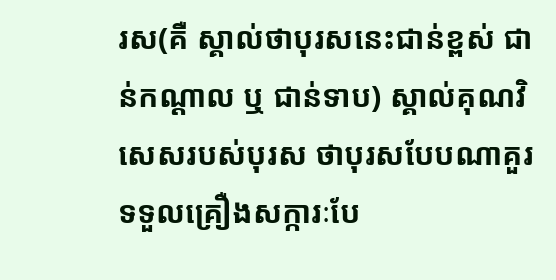រស(គឺ ស្គាល់ថាបុរសនេះជាន់ខ្ពស់ ជាន់កណ្តាល ឬ ជាន់ទាប) ស្គាល់គុណវិសេសរបស់បុរស ថាបុរសបែបណាគួរទទួលគ្រឿងសក្ការៈបែ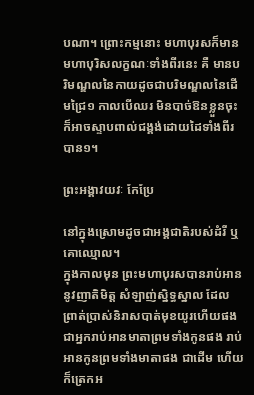បណា។ ព្រោះកម្មនោះ មហាបុរសក៏មានមហាបុរិសលក្ខណៈទាំងពីរនេះ គឺ មានបរិមណ្ឌលនៃកាយដូចជាបរិមណ្ឌលនៃដើមជ្រៃ១ កាលបើឈរ មិនបាច់ឱនខ្លួនចុះ ក៏អាចស្ទាបពាល់ជង្គង់ដោយដៃទាំងពីរបាន១។

ព្រះអង្គាវយវៈ កែប្រែ

នៅក្នុងស្រោមដូចជាអង្គជាតិរបស់ដំរី ឬ គោឈ្មោល។
ក្នុងកាលមុន ព្រះមហាបុរសបានរាប់អាននូវញាតិមិត្ត សំឡាញ់ស្និទ្ធស្នាល ដែលព្រាត់ប្រាស់និរាសបាត់មុខយូរហើយផង ជាអ្នករាប់អានមាតាព្រមទាំងកូនផង រាប់អានកូនព្រមទាំងមាតាផង ជាដើម ហើយក៏ត្រេកអ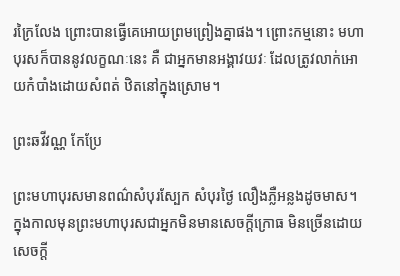រក្រៃលែង ព្រោះបានធ្វើគេអោយព្រមព្រៀងគ្នាផង។ ព្រោះកម្មនោះ មហាបុរសក៏បាននូវលក្ខណៈនេះ គឺ ជាអ្នកមានអង្គាវយវៈ ដែលត្រូវលាក់អោយកំបាំងដោយសំពត់ ឋិតនៅក្នុងស្រោម។

ព្រះឆវីវណ្ណ កែប្រែ

ព្រះមហាបុរសមានពណ៌សំបុរស្បែក សំបុរថ្ងៃ លឿងភ្លឺអន្លងដូចមាស។
ក្នុងកាលមុនព្រះមហាបុរសជាអ្នកមិនមានសេចក្តីក្រោធ មិនច្រើនដោយសេចក្តី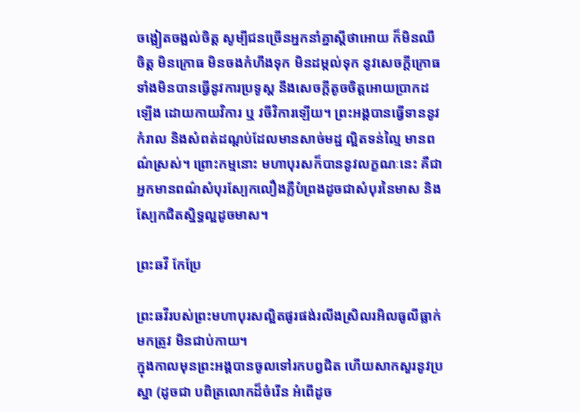ចង្អៀតចង្អល់ចិត្ត សូម្បីជនច្រើនអ្នកនាំគ្នាស្តីថាអោយ ក៏មិនឈឺចិត្ត មិនក្រោធ មិនចងកំហឹងទុក មិនដម្កល់ទុក នូវសេចក្តីក្រោធ ទាំងមិនបានធ្វើនូវការប្រទូស្ត នឹងសេចក្តីតូចចិត្តអោយប្រាកដឡើង ដោយកាយវិការ ឬ វចីវិការឡើយ។ ព្រះអង្គបានធ្វើទាននូវកំរាល និងសំពត់ដណ្តប់ដែលមានសាច់មដ្ឋ ល្អិតទន់ល្មៃ មានពណ៌ស្រស់។ ព្រោះកម្មនោះ មហាបុរសក៏បាននូវលក្ខណៈនេះ គឺជាអ្នកមានពណ៌សំបុរស្បែកលឿងភ្លឺបំព្រងដូចជាសំបុរនៃមាស និងស្បែកជិតស្និទ្ធល្អដូចមាស។

ព្រះឆវី កែប្រែ

ព្រះឆវីរបស់ព្រះមហាបុរសល្អិតផូរផង់រលីងស្រិលរអិលធូលីធ្លាក់មកត្រូវ មិនជាប់កាយ។
ក្នុងកាលមុនព្រះអង្គបានចូលទៅរកបព្វជិត ហើយសាកសួរនូវប្រស្នា (ដូចជា បពិត្រលោកដ៏ចំរើន អំពើដូច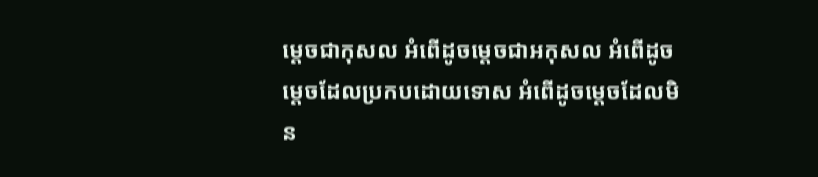ម្តេចជាកុសល អំពើដូចម្តេចជាអកុសល អំពើដូចម្តេចដែលប្រកបដោយទោស អំពើដូចម្តេចដែលមិន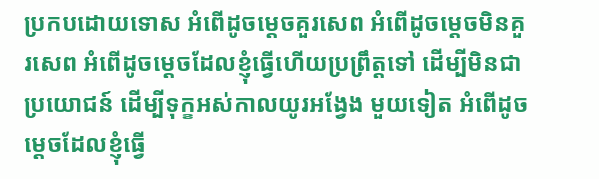ប្រកបដោយទោស អំពើដូចម្តេចគួរសេព អំពើដូចម្តេចមិនគួរសេព អំពើដូចម្តេចដែលខ្ញុំធ្វើហើយប្រព្រឹត្តទៅ ដើម្បីមិនជាប្រយោជន៍ ដើម្បីទុក្ខអស់កាលយូរអង្វែង មួយទៀត អំពើដូចម្តេចដែលខ្ញុំធ្វើ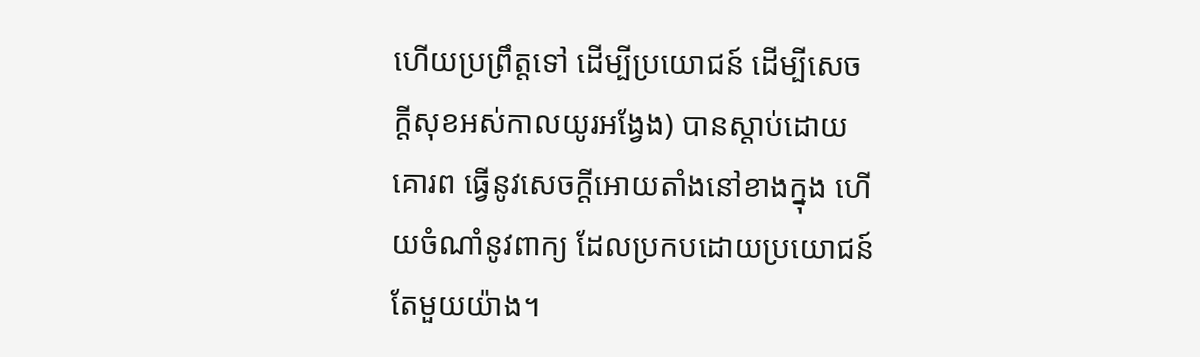ហើយប្រព្រឹត្តទៅ ដើម្បីប្រយោជន៍ ដើម្បីសេចក្តីសុខអស់កាលយូរអង្វែង) បានស្តាប់ដោយគោរព ធ្វើនូវសេចក្តីអោយតាំងនៅខាងក្នុង ហើយចំណាំនូវពាក្យ ដែលប្រកបដោយប្រយោជន៍ តែមួយយ៉ាង។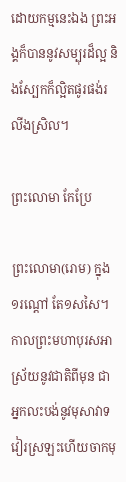ដោយកម្មនេះឯង ព្រះអង្គក៏បាននូវសម្បុរដ៏ល្អ និងស្បែកក៏ល្អិតផូរផង់រលីងស្រិល។

ព្រះលោមា កែប្រែ

ព្រះលោមា(រោម) ក្នុង១រណ្តៅ តែ១សសៃ។
កាលព្រះមហាបុរសអាស្រ័យនូវជាតិពីមុន ជាអ្នកលះបង់នូវមុសាវាទ វៀរស្រឡះហើយចាកមុ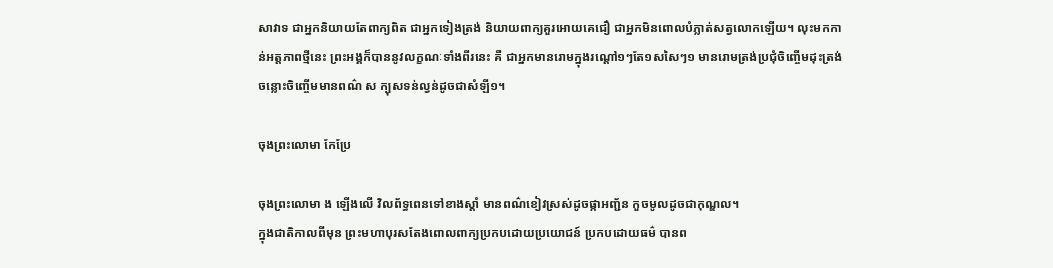សាវាទ ជាអ្នកនិយាយតែពាក្យពិត ជាអ្នកទៀងត្រង់ និយាយពាក្យគួរអោយគេជឿ ជាអ្នកមិនពោលបំភ្លាត់សត្វលោកឡើយ។ លុះមកកាន់អត្តភាពថ្មីនេះ ព្រះអង្គក៏បាននូវលក្ខណៈទាំងពីរនេះ គឺ ជាអ្នកមានរោមក្នុងរណ្តៅ១ៗតែ១សសៃៗ១ មានរោមត្រង់ប្រជុំចិញ្ចើមដុះត្រង់ ចន្លោះចិញ្ចើមមានពណ៌ ស ក្បុសទន់ល្វន់ដូចជាសំឡី១។

ចុងព្រះលោមា កែប្រែ

ចុងព្រះលោមា ង ឡើងលើ វិលព័ទ្ធពេនទៅខាងស្តាំ មានពណ៌ខៀវស្រស់ដូចផ្កាអញ្ជ័ន កួចមូលដូចជាកុណ្ឌល។
ក្នុងជាតិកាលពីមុន ព្រះមហាបុរសតែងពោលពាក្យប្រកបដោយប្រយោជន៍ ប្រកបដោយធម៌ បានព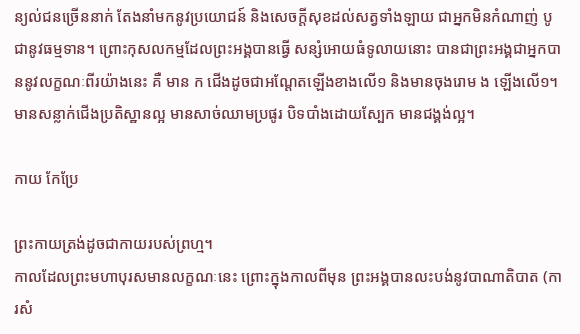ន្យល់ជនច្រើននាក់ តែងនាំមកនូវប្រយោជន៍ និងសេចក្តីសុខដល់សត្វទាំងឡាយ ជាអ្នកមិនកំណាញ់ បូជានូវធម្មទាន។ ព្រោះកុសលកម្មដែលព្រះអង្គបានធ្វើ សន្សំអោយធំទូលាយនោះ បានជាព្រះអង្គជាអ្នកបាននូវលក្ខណៈពីរយ៉ាងនេះ គឺ មាន ក ជើងដូចជាអណ្តែតឡើងខាងលើ១ និងមានចុងរោម ង ឡើងលើ១។ មានសន្លាក់ជើងប្រតិស្ឋានល្អ មានសាច់ឈាមប្រផូរ បិទបាំងដោយស្បែក មានជង្គង់ល្អ។

កាយ កែប្រែ

ព្រះកាយត្រង់ដូចជាកាយរបស់ព្រហ្ម។
កាលដែលព្រះមហាបុរសមានលក្ខណៈនេះ ព្រោះក្នុងកាលពីមុន ព្រះអង្គបានលះបង់នូវបាណាតិបាត (ការសំ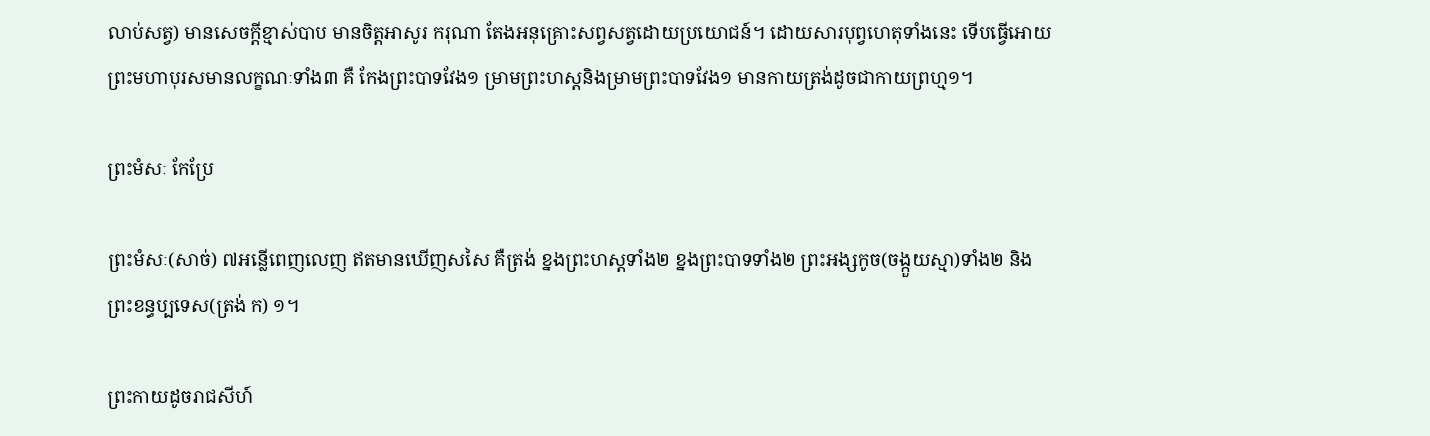លាប់សត្វ) មានសេចក្តីខ្មាស់បាប មានចិត្តអាសូរ ករុណា តែងអនុគ្រោះសព្វសត្វដោយប្រយោជន៍។ ដោយសារបុព្វហេតុទាំងនេះ ទើបធ្វើអោយព្រះមហាបុរសមានលក្ខណៈទាំង៣ គឺ កែងព្រះបាទវែង១ ម្រាមព្រះហស្តនិងម្រាមព្រះបាទវែង១ មានកាយត្រង់ដូចជាកាយព្រហ្ម១។

ព្រះមំសៈ កែប្រែ

ព្រះមំសៈ(សាច់) ៧អន្លើពេញលេញ ឥតមានឃើញសសៃ គឺត្រង់ ខ្នងព្រះហស្តទាំង២ ខ្នងព្រះបាទទាំង២ ព្រះអង្សកូច(ចង្កួយស្មា)ទាំង២ និង ព្រះខន្ធប្បទេស(ត្រង់ ក) ១។

ព្រះកាយដូចរាជសីហ៍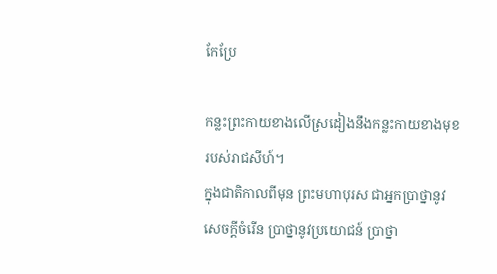កែប្រែ

កន្លះព្រះកាយខាងលើស្រដៀងនឹងកន្លះកាយខាងមុខរបស់រាជសីហ៍។
ក្នុងជាតិកាលពីមុន ព្រះមហាបុរស ជាអ្នកប្រាថ្នានូវសេចក្តីចំរើន ប្រាថ្នានូវប្រយោជន៍ ប្រាថ្នា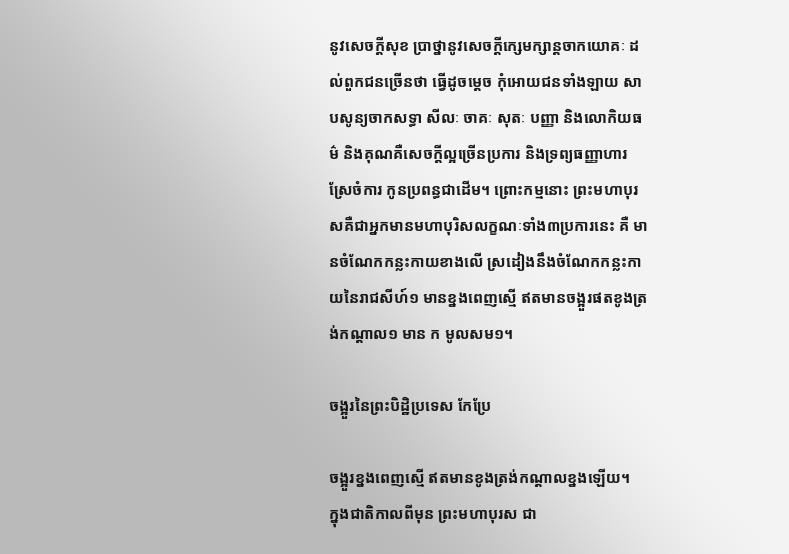នូវសេចក្តីសុខ ប្រាថ្នានូវសេចក្តីក្សេមក្សាន្តចាកយោគៈ ដល់ពួកជនច្រើនថា ធ្វើដូចម្តេច កុំអោយជនទាំងឡាយ សាបសូន្យចាកសទ្ធា សីលៈ ចាគៈ សុតៈ បញ្ញា និងលោកិយធម៌ និងគុណគឺសេចក្តីល្អច្រើនប្រការ និងទ្រព្យធញ្ញាហារស្រែចំការ កូនប្រពន្ធជាដើម។ ព្រោះកម្មនោះ ព្រះមហាបុរសគឺជាអ្នកមានមហាបុរិសលក្ខណៈទាំង៣ប្រការនេះ គឺ មានចំណែកកន្លះកាយខាងលើ ស្រដៀងនឹងចំណែកកន្លះកាយនៃរាជសីហ៍១ មានខ្នងពេញស្មើ ឥតមានចង្អួរផតខូងត្រង់កណ្តាល១ មាន ក មូលសម១។

ចង្អួរនៃព្រះបិដ្ឋិប្រទេស កែប្រែ

ចង្អួរខ្នងពេញស្មើ ឥតមានខូងត្រង់កណ្តាលខ្នងឡើយ។
ក្នុងជាតិកាលពីមុន ព្រះមហាបុរស ជា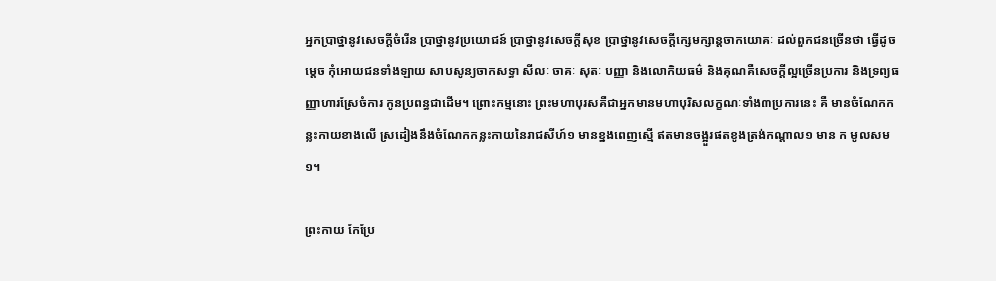អ្នកប្រាថ្នានូវសេចក្តីចំរើន ប្រាថ្នានូវប្រយោជន៍ ប្រាថ្នានូវសេចក្តីសុខ ប្រាថ្នានូវសេចក្តីក្សេមក្សាន្តចាកយោគៈ ដល់ពួកជនច្រើនថា ធ្វើដូចម្តេច កុំអោយជនទាំងឡាយ សាបសូន្យចាកសទ្ធា សីលៈ ចាគៈ សុតៈ បញ្ញា និងលោកិយធម៌ និងគុណគឺសេចក្តីល្អច្រើនប្រការ និងទ្រព្យធញ្ញាហារស្រែចំការ កូនប្រពន្ធជាដើម។ ព្រោះកម្មនោះ ព្រះមហាបុរសគឺជាអ្នកមានមហាបុរិសលក្ខណៈទាំង៣ប្រការនេះ គឺ មានចំណែកកន្លះកាយខាងលើ ស្រដៀងនឹងចំណែកកន្លះកាយនៃរាជសីហ៍១ មានខ្នងពេញស្មើ ឥតមានចង្អួរផតខូងត្រង់កណ្តាល១ មាន ក មូលសម១។

ព្រះកាយ កែប្រែ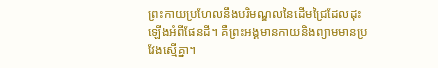ព្រះកាយប្រហែលនឹងបរិមណ្ឌលនៃដើមជ្រៃដែលដុះឡើងអំពីផែនដី។ គឺព្រះអង្គមានកាយនិងព្យាមមានប្រវែងស្មើគ្នា។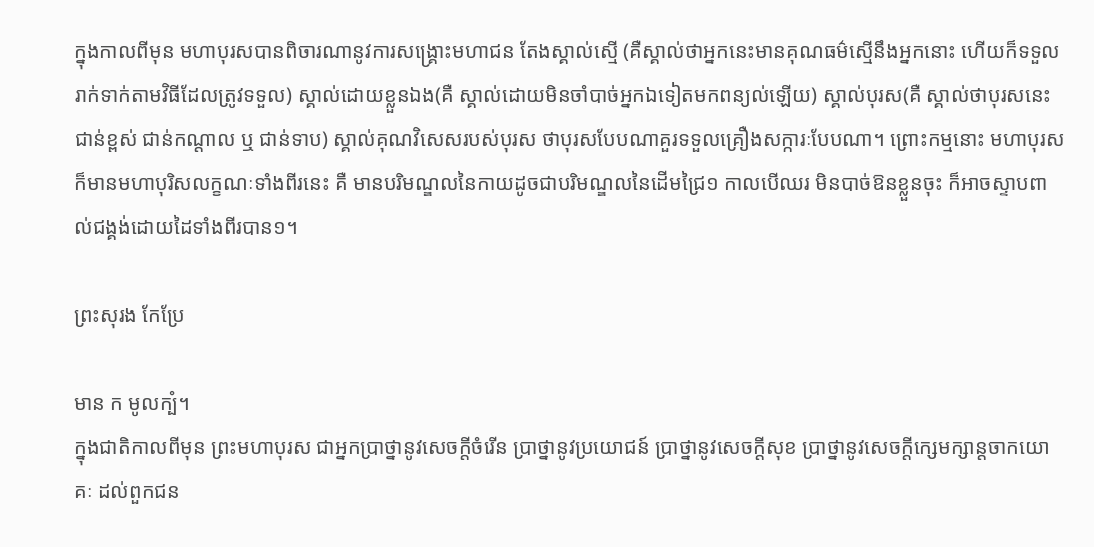ក្នុងកាលពីមុន មហាបុរសបានពិចារណានូវការសង្គ្រោះមហាជន តែងស្គាល់ស្មើ (គឺស្គាល់ថាអ្នកនេះមានគុណធម៌ស្មើនឹងអ្នកនោះ ហើយក៏ទទួលរាក់ទាក់តាមវិធីដែលត្រូវទទួល) ស្គាល់ដោយខ្លួនឯង(គឺ ស្គាល់ដោយមិនចាំបាច់អ្នកឯទៀតមកពន្យល់ឡើយ) ស្គាល់បុរស(គឺ ស្គាល់ថាបុរសនេះជាន់ខ្ពស់ ជាន់កណ្តាល ឬ ជាន់ទាប) ស្គាល់គុណវិសេសរបស់បុរស ថាបុរសបែបណាគួរទទួលគ្រឿងសក្ការៈបែបណា។ ព្រោះកម្មនោះ មហាបុរសក៏មានមហាបុរិសលក្ខណៈទាំងពីរនេះ គឺ មានបរិមណ្ឌលនៃកាយដូចជាបរិមណ្ឌលនៃដើមជ្រៃ១ កាលបើឈរ មិនបាច់ឱនខ្លួនចុះ ក៏អាចស្ទាបពាល់ជង្គង់ដោយដៃទាំងពីរបាន១។

ព្រះសុរង កែប្រែ

មាន ក មូលក្បំ។
ក្នុងជាតិកាលពីមុន ព្រះមហាបុរស ជាអ្នកប្រាថ្នានូវសេចក្តីចំរើន ប្រាថ្នានូវប្រយោជន៍ ប្រាថ្នានូវសេចក្តីសុខ ប្រាថ្នានូវសេចក្តីក្សេមក្សាន្តចាកយោគៈ ដល់ពួកជន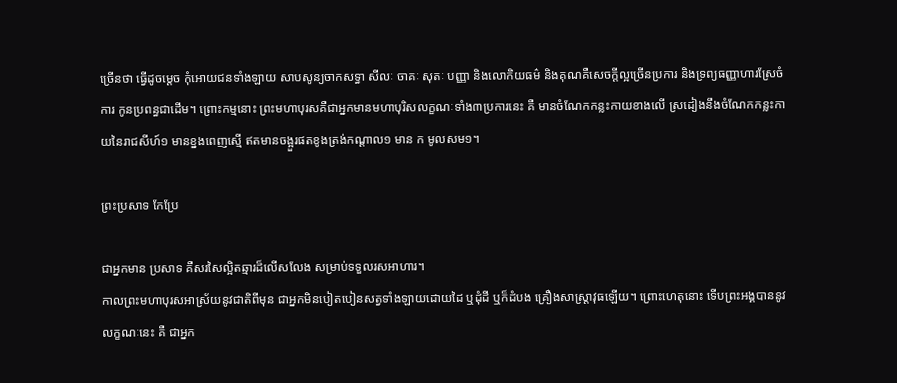ច្រើនថា ធ្វើដូចម្តេច កុំអោយជនទាំងឡាយ សាបសូន្យចាកសទ្ធា សីលៈ ចាគៈ សុតៈ បញ្ញា និងលោកិយធម៌ និងគុណគឺសេចក្តីល្អច្រើនប្រការ និងទ្រព្យធញ្ញាហារស្រែចំការ កូនប្រពន្ធជាដើម។ ព្រោះកម្មនោះ ព្រះមហាបុរសគឺជាអ្នកមានមហាបុរិសលក្ខណៈទាំង៣ប្រការនេះ គឺ មានចំណែកកន្លះកាយខាងលើ ស្រដៀងនឹងចំណែកកន្លះកាយនៃរាជសីហ៍១ មានខ្នងពេញស្មើ ឥតមានចង្អួរផតខូងត្រង់កណ្តាល១ មាន ក មូលសម១។

ព្រះប្រសាទ កែប្រែ

ជាអ្នកមាន ប្រសាទ គឺសរសៃល្អិតឆ្មារដ៏លើសលែង សម្រាប់ទទួលរសអាហារ។
កាលព្រះមហាបុរសអាស្រ័យនូវជាតិពីមុន ជាអ្នកមិនបៀតបៀនសត្វទាំងឡាយដោយដៃ ឬដុំដី ឬក៏ដំបង គ្រឿងសាស្ត្រាវុធឡើយ។ ព្រោះហេតុនោះ ទើបព្រះអង្គបាននូវលក្ខណៈនេះ គឺ ជាអ្នក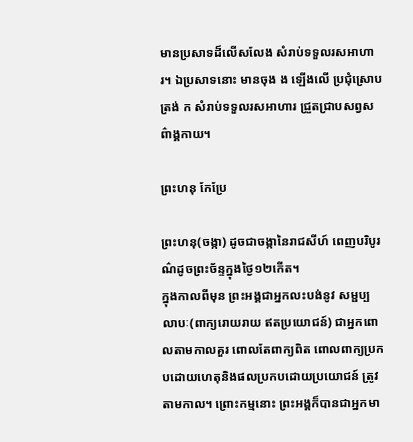មានប្រសាទដ៏លើសលែង សំរាប់ទទួលរសអាហារ។ ឯប្រសាទនោះ មានចុង ង ឡើងលើ ប្រជុំស្រោបត្រង់ ក សំរាប់ទទួលរសអាហារ ជ្រួតជ្រាបសព្វសព៌ាង្គកាយ។

ព្រះហនុ កែប្រែ

ព្រះហនុ(ចង្កា) ដូចជាចង្កានៃរាជសីហ៍ ពេញបរិបូរណ៌ដូចព្រះច័ន្ទក្នុងថ្ងៃ១២កើត។
ក្នុងកាលពីមុន ព្រះអង្គជាអ្នកលះបង់នូវ សម្ផប្បលាបៈ(ពាក្យរោយរាយ ឥតប្រយោជន៍) ជាអ្នកពោលតាមកាលគួរ ពោលតែពាក្យពិត ពោលពាក្យប្រកបដោយហេតុនិងផលប្រកបដោយប្រយោជន៍ ត្រូវតាមកាល។ ព្រោះកម្មនោះ ព្រះអង្គក៏បានជាអ្នកមា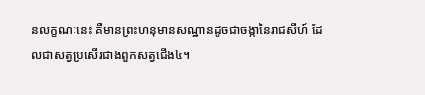នលក្ខណៈនេះ គឺមានព្រះហនុមានសណ្ឋានដូចជាចង្កានៃរាជសីហ៍ ដែលជាសត្វប្រសើរជាងពួកសត្វជើង៤។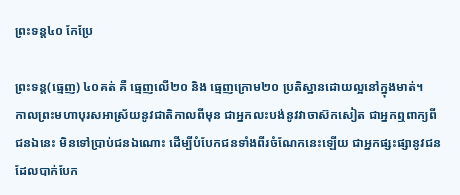ព្រះទន្ត៤០ កែប្រែ

ព្រះទន្ត(ធ្មេញ) ៤០គត់ គឺ ធ្មេញលើ២០ និង ធ្មេញក្រោម២០ ប្រតិស្ឋានដោយល្អនៅក្នុងមាត់។
កាលព្រះមហាបុរសអាស្រ័យនូវជាតិកាលពីមុន ជាអ្នកលះបង់នូវវាចាស៊កសៀត ជាអ្នកឮពាក្យពីជនឯនេះ មិនទៅប្រាប់ជនឯណោះ ដើម្បីបំបែកជនទាំងពីរចំណែកនេះឡើយ ជាអ្នកផ្សះផ្សានូវជន ដែលបាក់បែក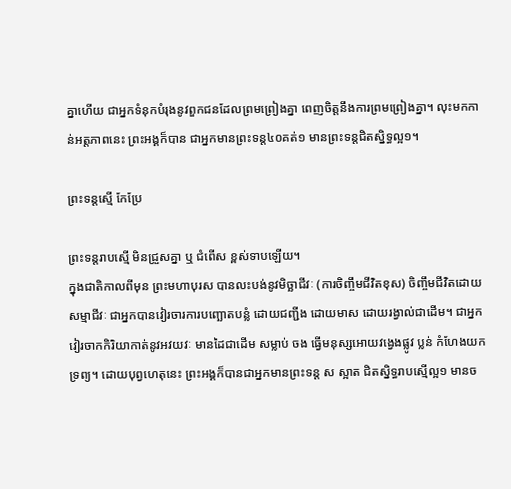គ្នាហើយ ជាអ្នកទំនុកបំរុងនូវពួកជនដែលព្រមព្រៀងគ្នា ពេញចិត្តនឹងការព្រមព្រៀងគ្នា។ លុះមកកាន់អត្តភាពនេះ ព្រះអង្គក៏បាន ជាអ្នកមានព្រះទន្ត៤០គត់១ មានព្រះទន្តជិតស្និទ្ធល្អ១។

ព្រះទន្តស្មើ កែប្រែ

ព្រះទន្តរាបស្មើ មិនជ្រួសគ្នា ឬ ជំពើស ខ្ពស់ទាបឡើយ។
ក្នុងជាតិកាលពីមុន ព្រះមហាបុរស បានលះបង់នូវមិច្ឆាជីវៈ (ការចិញ្ចឹមជីវិតខុស) ចិញ្ចឹមជីវិតដោយសម្មាជីវៈ ជាអ្នកបានវៀរចារការបញ្ឆោតបន្លំ ដោយជញ្ជីង ដោយមាស ដោយរង្វាល់ជាដើម។ ជាអ្នកវៀរចាកកិរិយាកាត់នូវអវយវៈ មានដៃជាដើម សម្លាប់ ចង ធ្វើមនុស្សអោយវង្វេងផ្លូវ ប្លន់ កំហែងយកទ្រព្យ។ ដោយបុព្វហេតុនេះ ព្រះអង្គក៏បានជាអ្នកមានព្រះទន្ត ស ស្អាត ជិតស្និទ្ធរាបស្មើល្អ១ មានច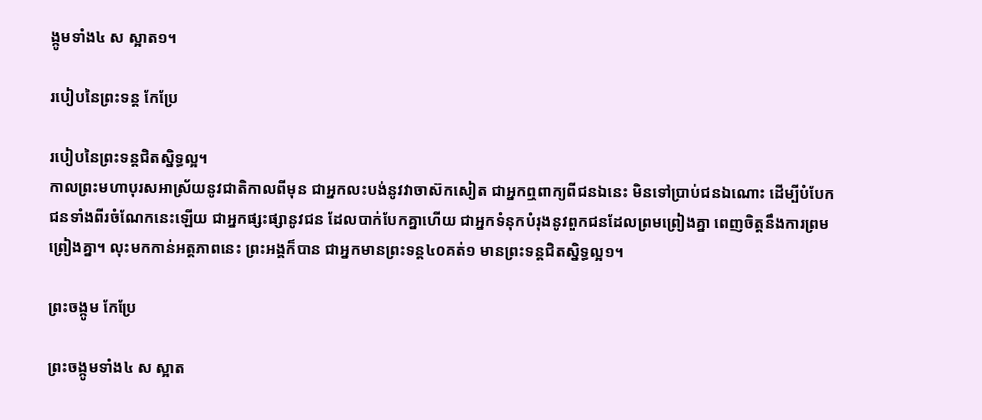ង្កូមទាំង៤ ស ស្អាត១។

របៀបនៃព្រះទន្ត កែប្រែ

របៀបនៃព្រះទន្តជិតស្និទ្ធល្អ។
កាលព្រះមហាបុរសអាស្រ័យនូវជាតិកាលពីមុន ជាអ្នកលះបង់នូវវាចាស៊កសៀត ជាអ្នកឮពាក្យពីជនឯនេះ មិនទៅប្រាប់ជនឯណោះ ដើម្បីបំបែកជនទាំងពីរចំណែកនេះឡើយ ជាអ្នកផ្សះផ្សានូវជន ដែលបាក់បែកគ្នាហើយ ជាអ្នកទំនុកបំរុងនូវពួកជនដែលព្រមព្រៀងគ្នា ពេញចិត្តនឹងការព្រមព្រៀងគ្នា។ លុះមកកាន់អត្តភាពនេះ ព្រះអង្គក៏បាន ជាអ្នកមានព្រះទន្ត៤០គត់១ មានព្រះទន្តជិតស្និទ្ធល្អ១។

ព្រះចង្កូម កែប្រែ

ព្រះចង្កូមទាំង៤ ស ស្អាត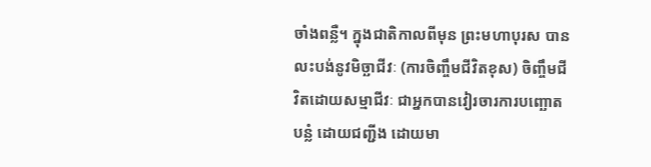ចាំងពន្លឺ។ ក្នុងជាតិកាលពីមុន ព្រះមហាបុរស បានលះបង់នូវមិច្ឆាជីវៈ (ការចិញ្ចឹមជីវិតខុស) ចិញ្ចឹមជីវិតដោយសម្មាជីវៈ ជាអ្នកបានវៀរចារការបញ្ឆោតបន្លំ ដោយជញ្ជីង ដោយមា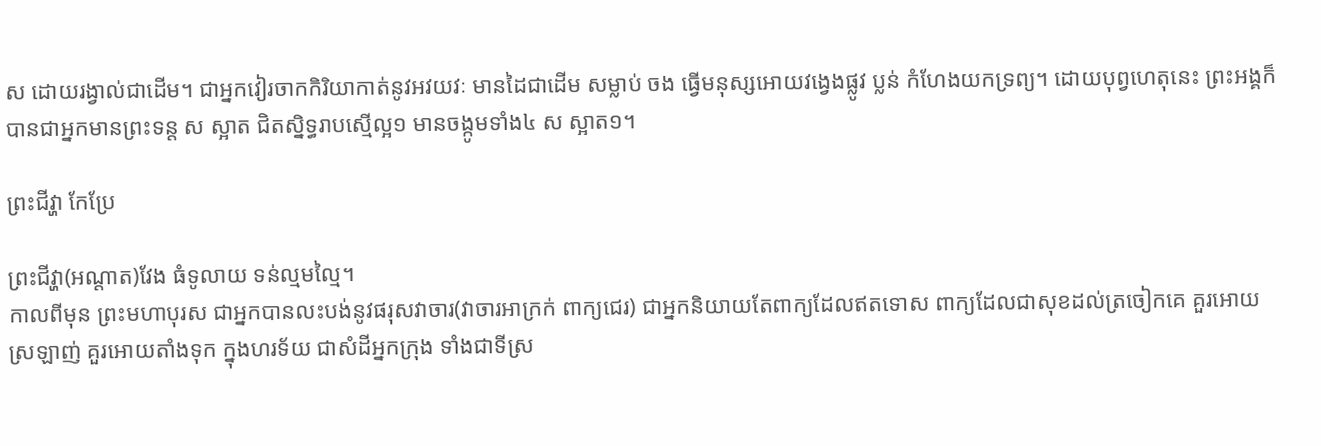ស ដោយរង្វាល់ជាដើម។ ជាអ្នកវៀរចាកកិរិយាកាត់នូវអវយវៈ មានដៃជាដើម សម្លាប់ ចង ធ្វើមនុស្សអោយវង្វេងផ្លូវ ប្លន់ កំហែងយកទ្រព្យ។ ដោយបុព្វហេតុនេះ ព្រះអង្គក៏បានជាអ្នកមានព្រះទន្ត ស ស្អាត ជិតស្និទ្ធរាបស្មើល្អ១ មានចង្កូមទាំង៤ ស ស្អាត១។

ព្រះជីវ្ហា កែប្រែ

ព្រះជីវ្ហា(អណ្តាត)វែង ធំទូលាយ ទន់ល្មមល្មៃ។
កាលពីមុន ព្រះមហាបុរស ជាអ្នកបានលះបង់នូវផរុសវាចារ(វាចារអាក្រក់ ពាក្យជេរ) ជាអ្នកនិយាយតែពាក្យដែលឥតទោស ពាក្យដែលជាសុខដល់ត្រចៀកគេ គួរអោយស្រឡាញ់ គួរអោយតាំងទុក ក្នុងហរទ័យ ជាសំដីអ្នកក្រុង ទាំងជាទីស្រ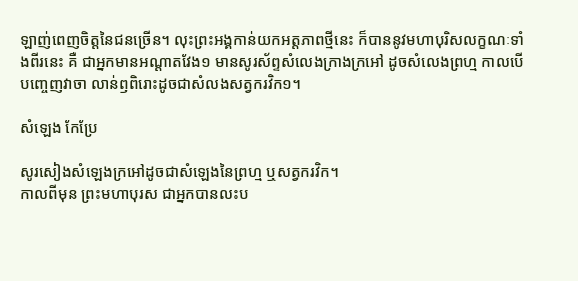ឡាញ់ពេញចិត្តនៃជនច្រើន។ លុះព្រះអង្គកាន់យកអត្តភាពថ្មីនេះ ក៏បាននូវមហាបុរិសលក្ខណៈទាំងពីរនេះ គឺ ជាអ្នកមានអណ្តាតវែង១ មានសូរស័ព្ទសំលេងក្រាងក្រអៅ ដូចសំលេងព្រហ្ម កាលបើបញ្ចេញវាចា លាន់ឭពិរោះដូចជាសំលងសត្វករវិក១។

សំឡេង កែប្រែ

សូរសៀងសំឡេងក្រអៅដូចជាសំឡេងនៃព្រហ្ម ឬសត្វករវិក។
កាលពីមុន ព្រះមហាបុរស ជាអ្នកបានលះប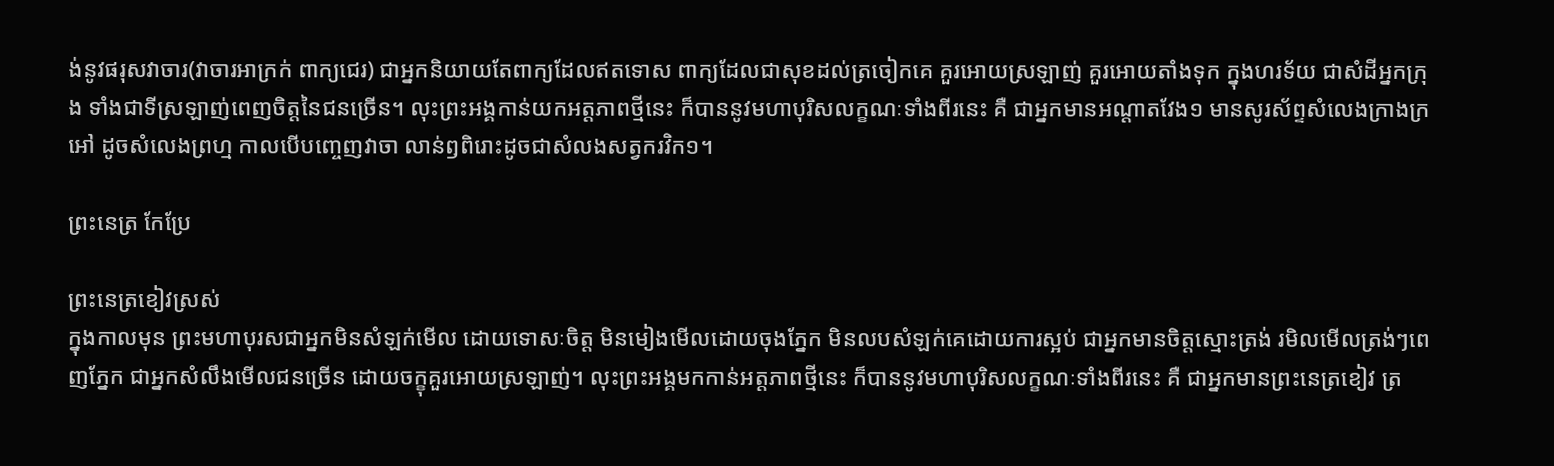ង់នូវផរុសវាចារ(វាចារអាក្រក់ ពាក្យជេរ) ជាអ្នកនិយាយតែពាក្យដែលឥតទោស ពាក្យដែលជាសុខដល់ត្រចៀកគេ គួរអោយស្រឡាញ់ គួរអោយតាំងទុក ក្នុងហរទ័យ ជាសំដីអ្នកក្រុង ទាំងជាទីស្រឡាញ់ពេញចិត្តនៃជនច្រើន។ លុះព្រះអង្គកាន់យកអត្តភាពថ្មីនេះ ក៏បាននូវមហាបុរិសលក្ខណៈទាំងពីរនេះ គឺ ជាអ្នកមានអណ្តាតវែង១ មានសូរស័ព្ទសំលេងក្រាងក្រអៅ ដូចសំលេងព្រហ្ម កាលបើបញ្ចេញវាចា លាន់ឭពិរោះដូចជាសំលងសត្វករវិក១។

ព្រះនេត្រ កែប្រែ

ព្រះនេត្រខៀវស្រស់
ក្នុងកាលមុន ព្រះមហាបុរសជាអ្នកមិនសំឡក់មើល ដោយទោសៈចិត្ត មិនមៀងមើលដោយចុងភ្នែក មិនលបសំឡក់គេដោយការស្អប់ ជាអ្នកមានចិត្តស្មោះត្រង់ រមិលមើលត្រង់ៗពេញភ្នែក ជាអ្នកសំលឹងមើលជនច្រើន ដោយចក្ខុគួរអោយស្រឡាញ់។ លុះព្រះអង្គមកកាន់អត្តភាពថ្មីនេះ ក៏បាននូវមហាបុរិសលក្ខណៈទាំងពីរនេះ គឺ ជាអ្នកមានព្រះនេត្រខៀវ ត្រ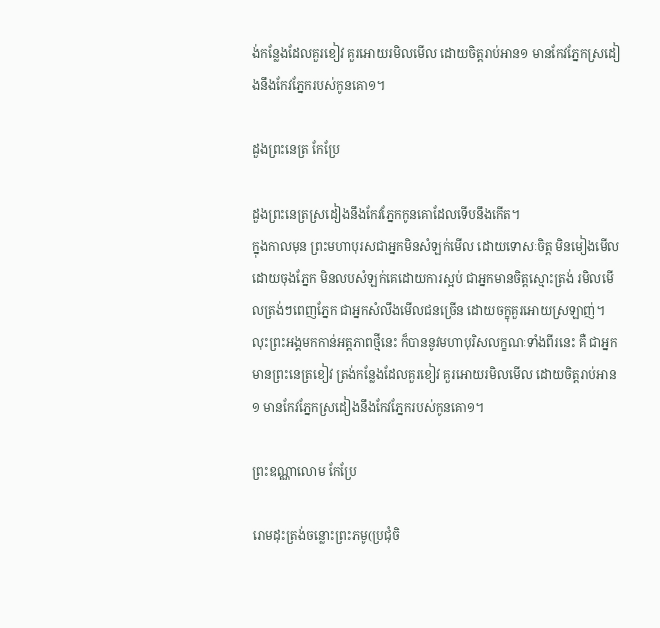ង់កន្លែងដែលគួរខៀវ គួរអោយរមិលមើល ដោយចិត្តរាប់អាន១ មានកែវភ្នែកស្រដៀងនឹងកែវភ្នែករបស់កូនគោ១។

ដួងព្រះនេត្រ កែប្រែ

ដួងព្រះនេត្រស្រដៀងនឹងកែវភែ្នកកូនគោដែលទើបនឹងកើត។
ក្នុងកាលមុន ព្រះមហាបុរសជាអ្នកមិនសំឡក់មើល ដោយទោសៈចិត្ត មិនមៀងមើលដោយចុងភ្នែក មិនលបសំឡក់គេដោយការស្អប់ ជាអ្នកមានចិត្តស្មោះត្រង់ រមិលមើលត្រង់ៗពេញភ្នែក ជាអ្នកសំលឹងមើលជនច្រើន ដោយចក្ខុគួរអោយស្រឡាញ់។ លុះព្រះអង្គមកកាន់អត្តភាពថ្មីនេះ ក៏បាននូវមហាបុរិសលក្ខណៈទាំងពីរនេះ គឺ ជាអ្នកមានព្រះនេត្រខៀវ ត្រង់កន្លែងដែលគួរខៀវ គួរអោយរមិលមើល ដោយចិត្តរាប់អាន១ មានកែវភ្នែកស្រដៀងនឹងកែវភ្នែករបស់កូនគោ១។

ព្រះឧណ្ណាលោម កែប្រែ

រោមដុះត្រង់ចន្លោះព្រះភមូ(ប្រជុំចិ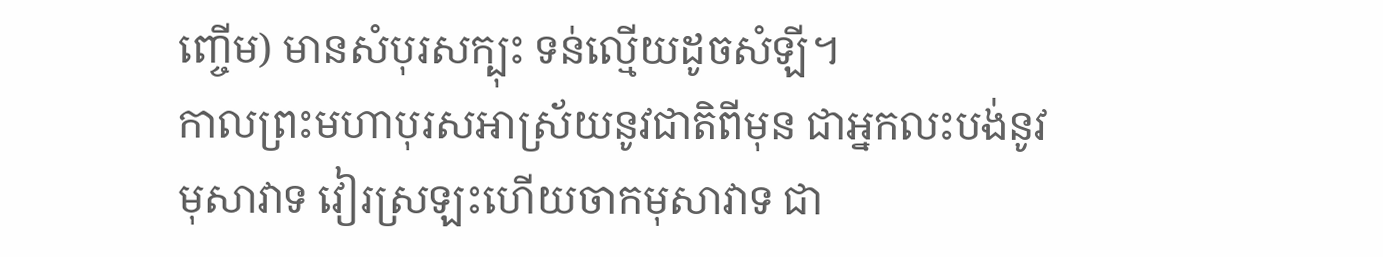ញ្ចើម) មានសំបុរសក្បុះ ទន់ល្មើយដូចសំឡី។
កាលព្រះមហាបុរសអាស្រ័យនូវជាតិពីមុន ជាអ្នកលះបង់នូវមុសាវាទ វៀរស្រឡះហើយចាកមុសាវាទ ជា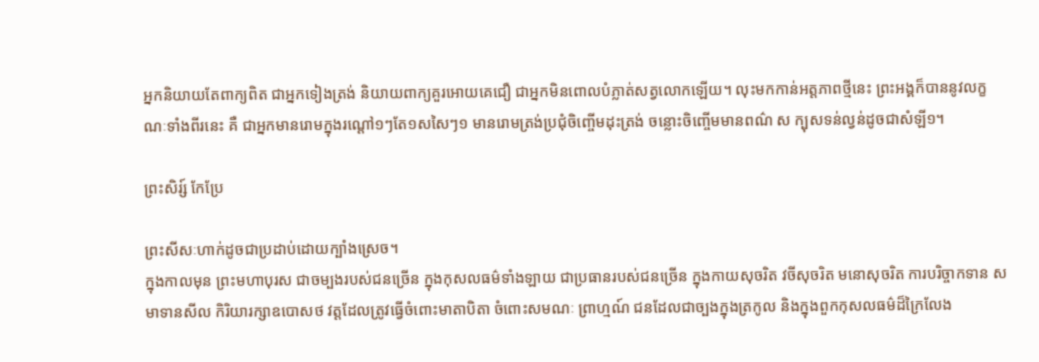អ្នកនិយាយតែពាក្យពិត ជាអ្នកទៀងត្រង់ និយាយពាក្យគួរអោយគេជឿ ជាអ្នកមិនពោលបំភ្លាត់សត្វលោកឡើយ។ លុះមកកាន់អត្តភាពថ្មីនេះ ព្រះអង្គក៏បាននូវលក្ខណៈទាំងពីរនេះ គឺ ជាអ្នកមានរោមក្នុងរណ្តៅ១ៗតែ១សសៃៗ១ មានរោមត្រង់ប្រជុំចិញ្ចើមដុះត្រង់ ចន្លោះចិញ្ចើមមានពណ៌ ស ក្បុសទន់ល្វន់ដូចជាសំឡី១។

ព្រះសិរ្ស៍ កែប្រែ

ព្រះសីសៈហាក់ដូចជាប្រដាប់ដោយក្បាំងស្រេច។
ក្នុងកាលមុន ព្រះមហាបុរស ជាចម្បងរបស់ជនច្រើន ក្នុងកុសលធម៌ទាំងឡាយ ជាប្រធានរបស់ជនច្រើន ក្នុងកាយសុចរិត វចីសុចរិត មនោសុចរិត ការបរិច្ចាកទាន សមាទានសីល កិរិយារក្សាឧបោសថ វត្តដែលត្រូវធ្វើចំពោះមាតាបិតា ចំពោះសមណៈ ព្រាហ្មណ៍ ជនដែលជាច្បងក្នុងត្រកូល និងក្នុងពួកកុសលធម៌ដ៏ក្រៃលែង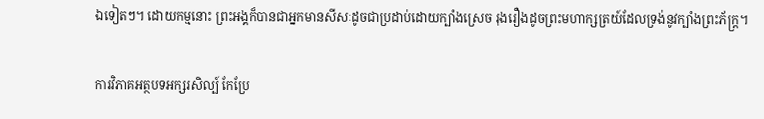ឯទៀតៗ។ ដោយកម្មនោះ ព្រះអង្គក៏បានជាអ្នកមានសីសៈដូចជាប្រដាប់ដោយក្បាំងស្រេច រុងរឿងដូចព្រះមហាក្សត្រយ៍ដែលទ្រង់នូវក្បាំងព្រះភ័ក្រ្ត។

ការវិភាគអត្ថបទអក្សរសិល្ប៍ កែប្រែ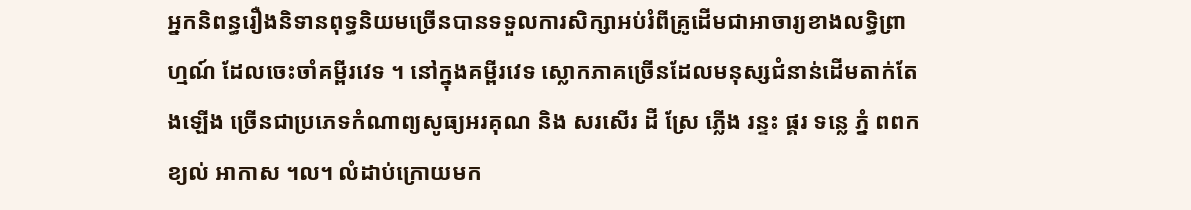អ្នកនិពន្ធរឿងនិទានពុទ្ធនិយមច្រើនបានទទួលការសិក្សាអប់រំពីគ្រូដើមជាអាចារ្យខាងលទ្ធិព្រាហ្មណ៍ ដែលចេះចាំគម្ពីរវេទ ។ នៅក្នុងគម្ពីរវេទ ស្លោកភាគច្រើនដែលមនុស្សជំនាន់ដើមតាក់តែងឡើង ច្រើនជាប្រភេទកំណាព្យសូធ្យអរគុណ និង សរសើរ ដី ស្រែ ភ្លើង រន្ទះ ផ្គរ ទន្លេ ភ្នំ ពពក ខ្យល់ អាកាស ។ល។ លំដាប់ក្រោយមក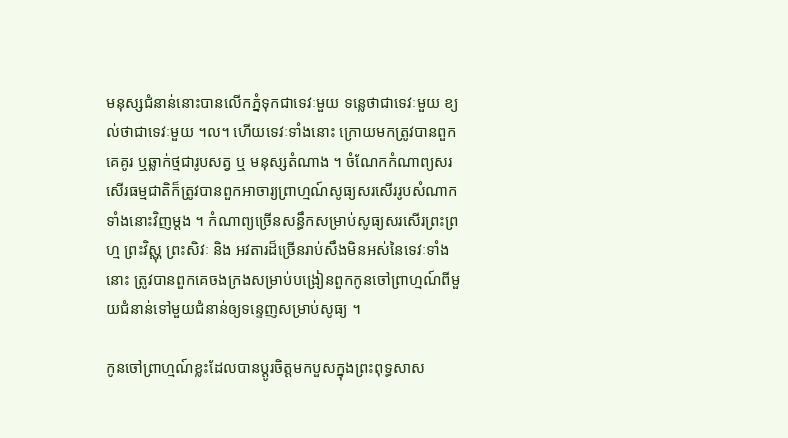មនុស្សជំនាន់នោះបានលើកភ្នំទុកជាទេវៈមួយ ទន្លេថាជាទេវៈមួយ ខ្យល់ថាជាទេវៈមួយ ។ល។ ហើយទេវៈទាំងនោះ ក្រោយមកត្រូវបានពួកគេគូរ ឬឆ្លាក់ថ្មជារូបសត្វ ឬ មនុស្សតំណាង ។ ចំណែកកំណាព្យសរសើរធម្មជាតិក៏ត្រូវបានពួកអាចារ្យព្រាហ្មណ៍សូធ្យសរសើររូបសំណាកទាំងនោះវិញម្តង ។ កំណាព្យច្រើនសន្ធឹកសម្រាប់សូធ្យសរសើរព្រះព្រហ្ម ព្រះវិស្ណុ ព្រះសិវៈ និង អវតារដ៏ច្រើនរាប់សឹងមិនអស់នៃទេវៈទាំងនោះ ត្រូវបានពួកគេចងក្រងសម្រាប់បង្រៀនពួកកូនចៅព្រាហ្មណ៍ពីមួយជំនាន់ទៅមួយជំនាន់ឲ្យទន្ទេញសម្រាប់សូធ្យ ។

កូនចៅព្រាហ្មណ៍ខ្លះដែលបានប្តូរចិត្តមកបួសក្នុងព្រះពុទ្ធសាស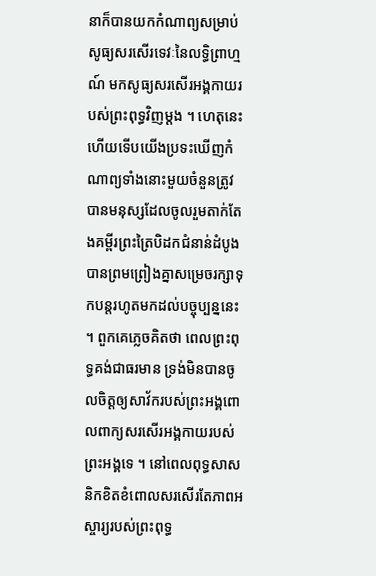នាក៏បានយកកំណាព្យសម្រាប់សូធ្យសរសើរទេវៈនៃលទ្ធិព្រាហ្មណ៍ មកសូធ្យសរសើរអង្គកាយរបស់ព្រះពុទ្ធវិញម្តង ។ ហេតុនេះហើយទើបយើងប្រទះឃើញកំណាព្យទាំងនោះមួយចំនួនត្រូវបានមនុស្សដែលចូលរួមតាក់តែងគម្ពីរព្រះត្រៃបិដកជំនាន់ដំបូងបានព្រមព្រៀងគ្នាសម្រេចរក្សាទុកបន្តរហូតមកដល់បច្ចុប្បន្ននេះ ។ ពួកគេភ្លេចគិតថា ពេលព្រះពុទ្ធគង់ជាធរមាន ទ្រង់មិនបានចូលចិត្តឲ្យសាវ័ករបស់ព្រះអង្គពោលពាក្យសរសើរអង្គកាយរបស់ព្រះអង្គទេ ។ នៅពេលពុទ្ធសាសនិកខិតខំពោលសរសើរតែភាពអស្ចារ្យរបស់ព្រះពុទ្ធ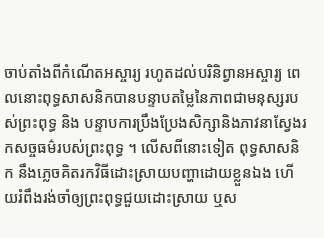ចាប់តាំងពីកំណើតអស្ចារ្យ រហូតដល់បរិនិព្វានអស្ចារ្យ ពេលនោះពុទ្ធសាសនិកបានបន្ទាបតម្លៃនៃភាពជាមនុស្សរបស់ព្រះពុទ្ធ និង បន្ទាបការប្រឹងប្រែងសិក្សានិងភាវនាស្វែងរកសច្ចធម៌របស់ព្រះពុទ្ធ ។ លើសពីនោះទៀត ពុទ្ធសាសនិក នឹងភ្លេចគិតរកវិធីដោះស្រាយបញ្ហាដោយខ្លួនឯង ហើយរំពឹងរង់ចាំឲ្យព្រះពុទ្ធជួយដោះស្រាយ ឬស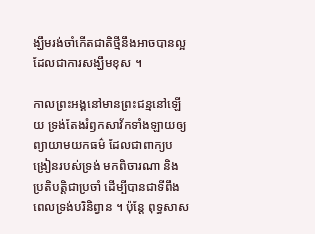ង្ឃឹមរង់ចាំកើតជាតិថ្មីនឹងអាចបានល្អ ដែលជាការសង្ឃឹមខុស ។

កាលព្រះអង្គនៅមានព្រះជន្មនៅឡើយ ទ្រង់តែងរំឭកសាវ័កទាំងឡាយឲ្យព្យាយាមយកធម៌ ដែលជាពាក្យបង្រៀនរបស់ទ្រង់ មកពិចារណា និង ប្រតិបត្តិជាប្រចាំ ដើម្បីបានជាទីពឹងពេលទ្រង់បរិនិព្វាន ។ ប៉ុន្តែ ពុទ្ធសាស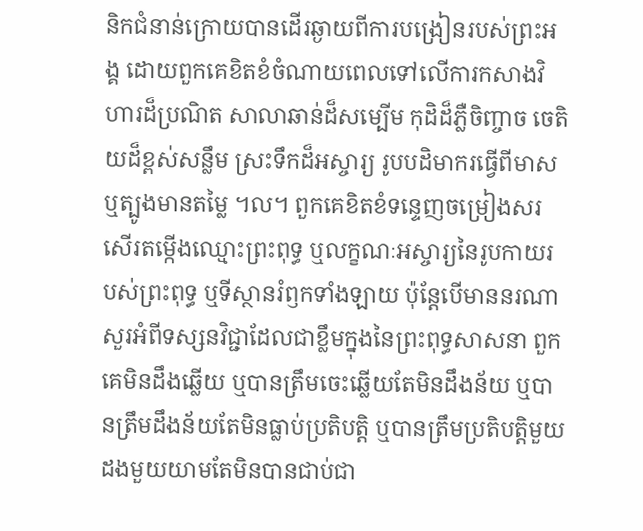និកជំនាន់ក្រោយបានដើរឆ្ងាយពីការបង្រៀនរបស់ព្រះអង្គ ដោយពួកគេខិតខំចំណាយពេលទៅលើការកសាងវិហារដ៏ប្រណិត សាលាឆាន់ដ៏សម្បើម កុដិដ៏ភ្លឺចិញ្ចាច ចេតិយដ៏ខ្ពស់សន្លឹម ស្រះទឹកដ៏អស្ចារ្យ រូបបដិមាករធ្វើពីមាសឬត្បូងមានតម្លៃ ។ល។ ពួកគេខិតខំទន្ទេញចម្រៀងសរសើរតម្កើងឈ្មោះព្រះពុទ្ធ ឬលក្ខណៈអស្ចារ្យនៃរូបកាយរបស់ព្រះពុទ្ធ ឬទីស្ថានរំឭកទាំងឡាយ ប៉ុន្តែបើមាននរណាសួរអំពីទស្សនវិជ្ជាដែលជាខ្លឹមក្នុងនៃព្រះពុទ្ធសាសនា ពួកគេមិនដឹងឆ្លើយ ឬបានត្រឹមចេះឆ្លើយតែមិនដឹងន័យ ឬបានត្រឹមដឹងន័យតែមិនធ្លាប់ប្រតិបត្តិ ឬបានត្រឹមប្រតិបត្តិមួយដងមួយយាមតែមិនបានជាប់ជា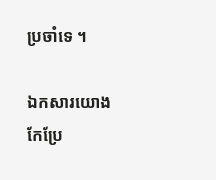ប្រចាំទេ ។

ឯកសារយោង កែប្រែ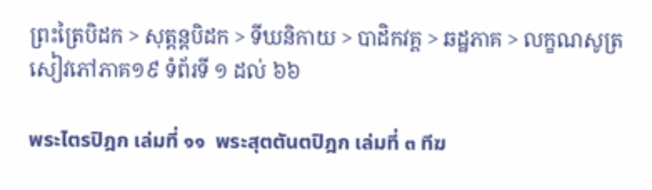ព្រះត្រៃបិដក > សុត្តន្តបិដក > ទីឃនិកាយ > បាដិកវគ្គ > ឆដ្ឋភាគ > លក្ខណសូត្រ សៀវភៅភាគ១៩ ទំព័រទី ១ ដល់ ៦៦

พระไตรปิฎก เล่มที่ ๑๑  พระสุตตันตปิฎก เล่มที่ ๓ ทีฆ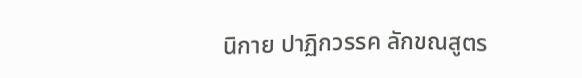นิกาย ปาฏิกวรรค ลักขณสูตร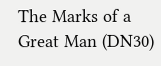The Marks of a Great Man (DN30)